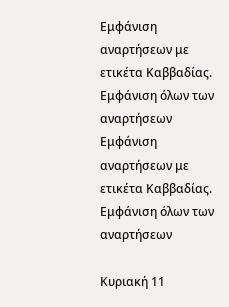Εμφάνιση αναρτήσεων με ετικέτα Καββαδίας. Εμφάνιση όλων των αναρτήσεων
Εμφάνιση αναρτήσεων με ετικέτα Καββαδίας. Εμφάνιση όλων των αναρτήσεων

Κυριακή 11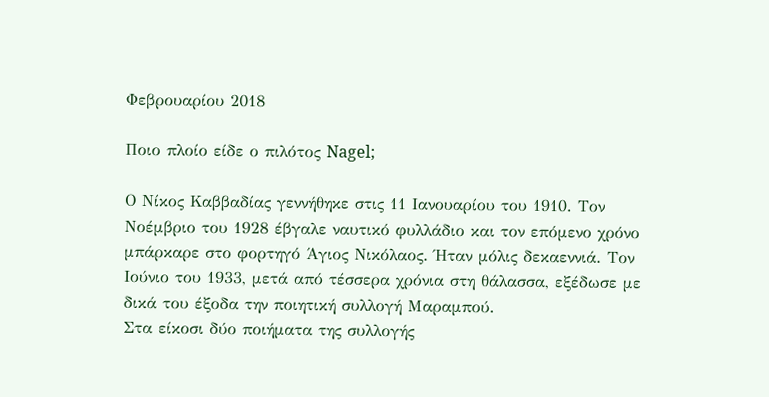Φεβρουαρίου 2018

Ποιο πλοίο είδε ο πιλότος Nagel;

Ο Νίκος Καββαδίας γεννήθηκε στις 11 Ιανουαρίου του 1910. Τον Νοέμβριο του 1928 έβγαλε ναυτικό φυλλάδιο και τον επόμενο χρόνο μπάρκαρε στο φορτηγό Άγιος Νικόλαος. Ήταν μόλις δεκαεννιά. Τον Ιούνιο του 1933, μετά από τέσσερα χρόνια στη θάλασσα, εξέδωσε με δικά του έξοδα την ποιητική συλλογή Μαραμπού.
Στα είκοσι δύο ποιήματα της συλλογής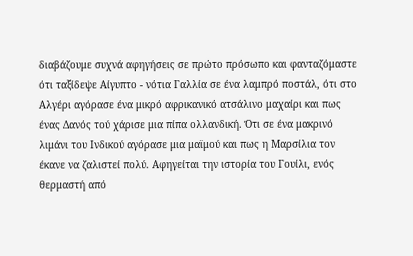διαβάζουμε συχνά αφηγήσεις σε πρώτο πρόσωπο και φανταζόμαστε ότι ταξίδεψε Αίγυπτο - νότια Γαλλία σε ένα λαμπρό ποστάλ, ότι στο Αλγέρι αγόρασε ένα μικρό αφρικανικό ατσάλινο μαχαίρι και πως ένας Δανός τού χάρισε μια πίπα ολλανδική. Ότι σε ένα μακρινό λιμάνι του Ινδικού αγόρασε μια μαϊμού και πως η Μαρσίλια τον έκανε να ζαλιστεί πολύ. Αφηγείται την ιστορία του Γουίλι, ενός θερμαστή από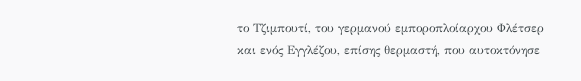το Τζιμπουτί, του γερμανού εμποροπλοίαρχου Φλέτσερ και ενός Εγγλέζου, επίσης θερμαστή, που αυτοκτόνησε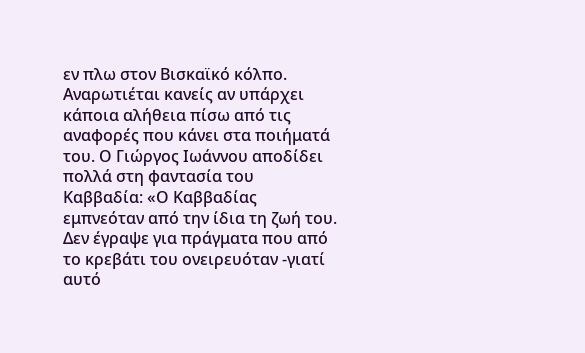εν πλω στον Βισκαϊκό κόλπο.
Αναρωτιέται κανείς αν υπάρχει κάποια αλήθεια πίσω από τις αναφορές που κάνει στα ποιήματά του. Ο Γιώργος Ιωάννου αποδίδει πολλά στη φαντασία του Καββαδία: «Ο Καββαδίας εμπνεόταν από την ίδια τη ζωή του. Δεν έγραψε για πράγματα που από το κρεβάτι του ονειρευόταν -γιατί αυτό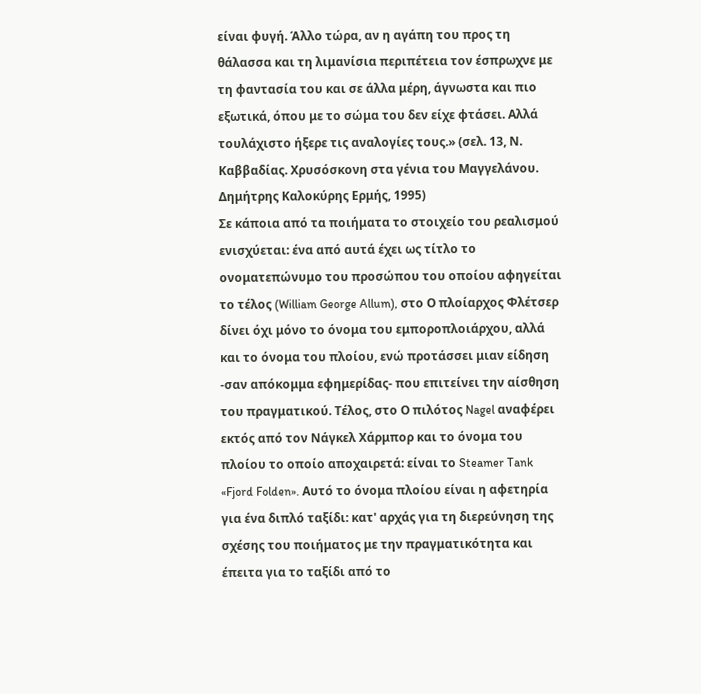είναι φυγή. Άλλο τώρα, αν η αγάπη του προς τη θάλασσα και τη λιμανίσια περιπέτεια τον έσπρωχνε με τη φαντασία του και σε άλλα μέρη, άγνωστα και πιο εξωτικά, όπου με το σώμα του δεν είχε φτάσει. Αλλά τουλάχιστο ήξερε τις αναλογίες τους.» (σελ. 13, Ν. Καββαδίας. Χρυσόσκονη στα γένια του Μαγγελάνου. Δημήτρης Καλοκύρης Ερμής, 1995)
Σε κάποια από τα ποιήματα το στοιχείο του ρεαλισμού ενισχύεται: ένα από αυτά έχει ως τίτλο το ονοματεπώνυμο του προσώπου του οποίου αφηγείται το τέλος (William George Allum), στο Ο πλοίαρχος Φλέτσερ δίνει όχι μόνο το όνομα του εμποροπλοιάρχου, αλλά και το όνομα του πλοίου, ενώ προτάσσει μιαν είδηση -σαν απόκομμα εφημερίδας- που επιτείνει την αίσθηση του πραγματικού. Τέλος, στο Ο πιλότος Nagel αναφέρει εκτός από τον Νάγκελ Χάρμπορ και το όνομα του πλοίου το οποίο αποχαιρετά: είναι το Steamer Tank «Fjord Folden». Αυτό το όνομα πλοίου είναι η αφετηρία για ένα διπλό ταξίδι: κατ' αρχάς για τη διερεύνηση της σχέσης του ποιήματος με την πραγματικότητα και έπειτα για το ταξίδι από το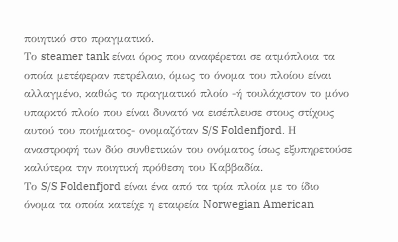ποιητικό στο πραγματικό.
Το steamer tank είναι όρος που αναφέρεται σε ατμόπλοια τα οποία μετέφεραν πετρέλαιο, όμως το όνομα του πλοίου είναι αλλαγμένο, καθώς το πραγματικό πλοίο -ή τουλάχιστον το μόνο υπαρκτό πλοίο που είναι δυνατό να εισέπλευσε στους στίχους αυτού του ποιήματος- ονομαζόταν S/S Foldenfjord. Η αναστροφή των δύο συνθετικών του ονόματος ίσως εξυπηρετούσε καλύτερα την ποιητική πρόθεση του Καββαδία.
Το S/S Foldenfjord είναι ένα από τα τρία πλοία με το ίδιο όνομα τα οποία κατείχε η εταιρεία Norwegian American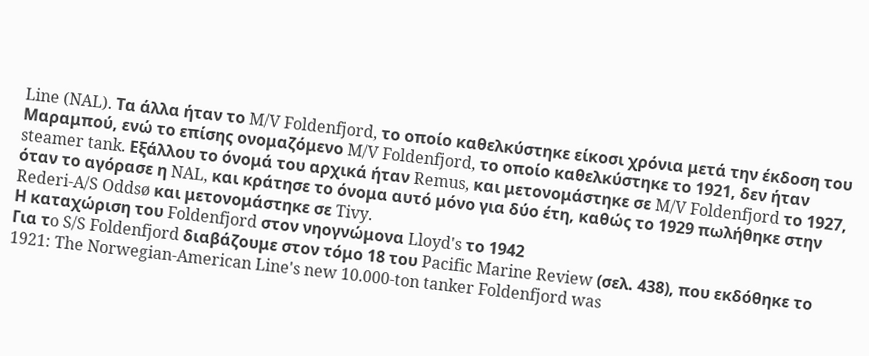Line (NAL). Τα άλλα ήταν το M/V Foldenfjord, το οποίο καθελκύστηκε είκοσι χρόνια μετά την έκδοση του Μαραμπού, ενώ το επίσης ονομαζόμενο M/V Foldenfjord, το οποίο καθελκύστηκε το 1921, δεν ήταν steamer tank. Εξάλλου το όνομά του αρχικά ήταν Remus, και μετονομάστηκε σε M/V Foldenfjord το 1927, όταν το αγόρασε η NAL, και κράτησε το όνομα αυτό μόνο για δύο έτη, καθώς το 1929 πωλήθηκε στην Rederi-A/S Oddsø και μετονομάστηκε σε Tivy.
Η καταχώριση του Foldenfjord στον νηογνώμονα Lloyd's το 1942
Για τo S/S Foldenfjord διαβάζουμε στον τόμο 18 του Pacific Marine Review (σελ. 438), που εκδόθηκε το 1921: The Norwegian-American Line's new 10.000-ton tanker Foldenfjord was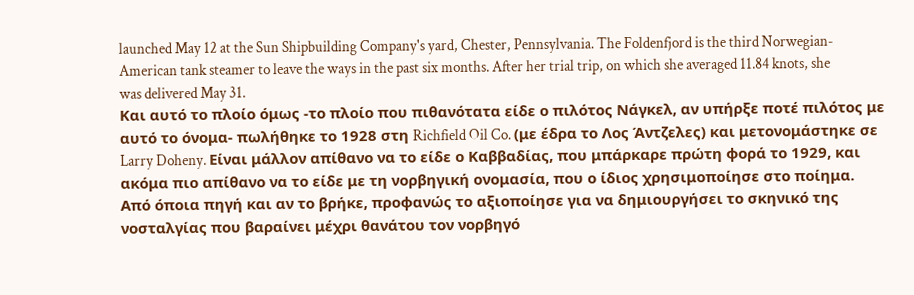launched May 12 at the Sun Shipbuilding Company's yard, Chester, Pennsylvania. The Foldenfjord is the third Norwegian-American tank steamer to leave the ways in the past six months. After her trial trip, on which she averaged 11.84 knots, she was delivered May 31.
Και αυτό το πλοίο όμως -το πλοίο που πιθανότατα είδε ο πιλότος Νάγκελ, αν υπήρξε ποτέ πιλότος με αυτό το όνομα- πωλήθηκε το 1928 στη Richfield Oil Co. (με έδρα το Λος Άντζελες) και μετονομάστηκε σε Larry Doheny. Είναι μάλλον απίθανο να το είδε ο Καββαδίας, που μπάρκαρε πρώτη φορά το 1929, και ακόμα πιο απίθανο να το είδε με τη νορβηγική ονομασία, που ο ίδιος χρησιμοποίησε στο ποίημα. Από όποια πηγή και αν το βρήκε, προφανώς το αξιοποίησε για να δημιουργήσει το σκηνικό της νοσταλγίας που βαραίνει μέχρι θανάτου τον νορβηγό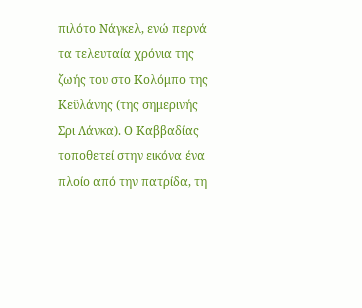πιλότο Νάγκελ, ενώ περνά τα τελευταία χρόνια της ζωής του στο Κολόμπο της Κεϋλάνης (της σημερινής Σρι Λάνκα). Ο Καββαδίας τοποθετεί στην εικόνα ένα πλοίο από την πατρίδα, τη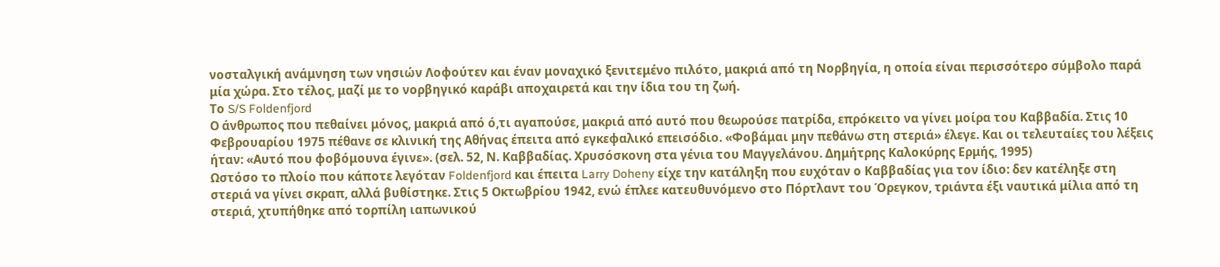νοσταλγική ανάμνηση των νησιών Λοφούτεν και έναν μοναχικό ξενιτεμένο πιλότο, μακριά από τη Νορβηγία, η οποία είναι περισσότερο σύμβολο παρά μία χώρα. Στο τέλος, μαζί με το νορβηγικό καράβι αποχαιρετά και την ίδια του τη ζωή.
Το S/S Foldenfjord
Ο άνθρωπος που πεθαίνει μόνος, μακριά από ό,τι αγαπούσε, μακριά από αυτό που θεωρούσε πατρίδα, επρόκειτο να γίνει μοίρα του Καββαδία. Στις 10 Φεβρουαρίου 1975 πέθανε σε κλινική της Αθήνας έπειτα από εγκεφαλικό επεισόδιο. «Φοβάμαι μην πεθάνω στη στεριά» έλεγε. Και οι τελευταίες του λέξεις ήταν: «Αυτό που φοβόμουνα έγινε». (σελ. 52, Ν. Καββαδίας. Χρυσόσκονη στα γένια του Μαγγελάνου. Δημήτρης Καλοκύρης Ερμής, 1995)
Ωστόσο το πλοίο που κάποτε λεγόταν Foldenfjord και έπειτα Larry Doheny είχε την κατάληξη που ευχόταν ο Καββαδίας για τον ίδιο: δεν κατέληξε στη στεριά να γίνει σκραπ, αλλά βυθίστηκε. Στις 5 Οκτωβρίου 1942, ενώ έπλεε κατευθυνόμενο στο Πόρτλαντ του Όρεγκον, τριάντα έξι ναυτικά μίλια από τη στεριά, χτυπήθηκε από τορπίλη ιαπωνικού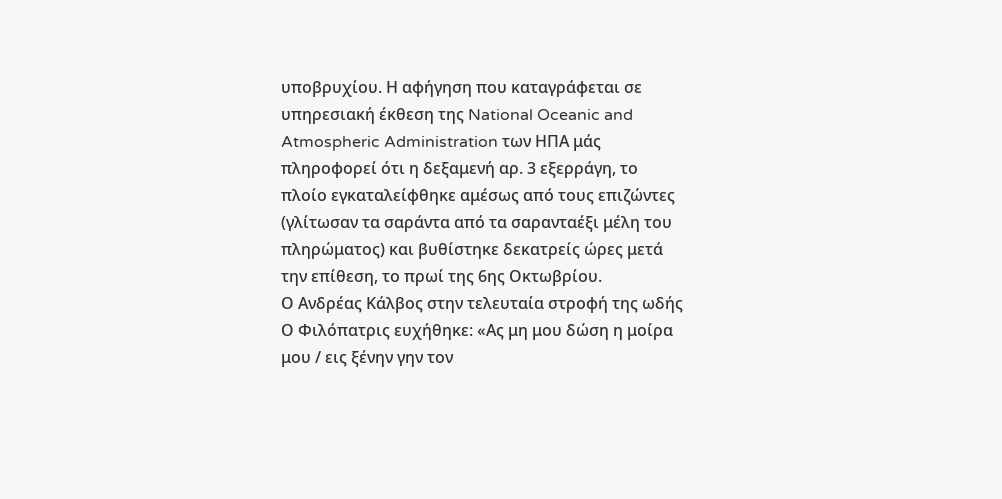υποβρυχίου. Η αφήγηση που καταγράφεται σε υπηρεσιακή έκθεση της National Oceanic and Atmospheric Administration των ΗΠΑ μάς πληροφορεί ότι η δεξαμενή αρ. 3 εξερράγη, το πλοίο εγκαταλείφθηκε αμέσως από τους επιζώντες (γλίτωσαν τα σαράντα από τα σαρανταέξι μέλη του πληρώματος) και βυθίστηκε δεκατρείς ώρες μετά την επίθεση, το πρωί της 6ης Οκτωβρίου.
Ο Ανδρέας Κάλβος στην τελευταία στροφή της ωδής Ο Φιλόπατρις ευχήθηκε: «Ας μη μου δώση η μοίρα μου / εις ξένην γην τον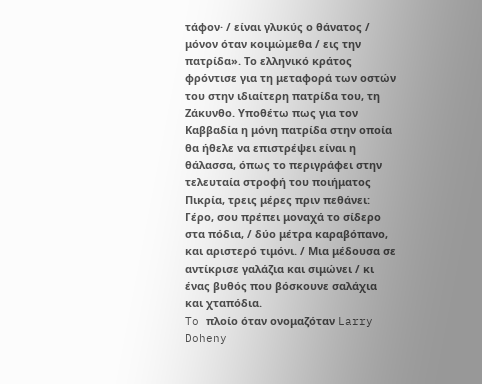τάφον· / είναι γλυκύς ο θάνατος / μόνον όταν κοιμώμεθα / εις την πατρίδα». Το ελληνικό κράτος φρόντισε για τη μεταφορά των οστών του στην ιδιαίτερη πατρίδα του, τη Ζάκυνθο. Υποθέτω πως για τον Καββαδία η μόνη πατρίδα στην οποία θα ήθελε να επιστρέψει είναι η θάλασσα, όπως το περιγράφει στην τελευταία στροφή του ποιήματος Πικρία, τρεις μέρες πριν πεθάνει: Γέρο, σου πρέπει μοναχά το σίδερο στα πόδια, / δύο μέτρα καραβόπανο, και αριστερό τιμόνι. / Mια μέδουσα σε αντίκρισε γαλάζια και σιμώνει / κι ένας βυθός που βόσκουνε σαλάχια και χταπόδια.
To πλοίο όταν ονομαζόταν Larry Doheny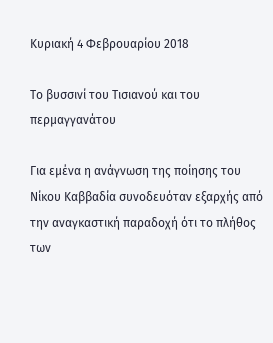Κυριακή 4 Φεβρουαρίου 2018

Το βυσσινί του Τισιανού και του περμαγγανάτου

Για εμένα η ανάγνωση της ποίησης του Νίκου Καββαδία συνοδευόταν εξαρχής από την αναγκαστική παραδοχή ότι το πλήθος των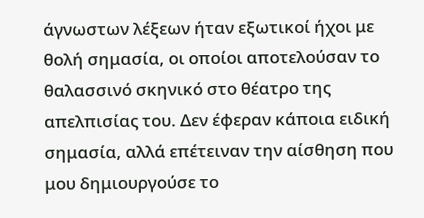άγνωστων λέξεων ήταν εξωτικοί ήχοι με θολή σημασία, οι οποίοι αποτελούσαν το θαλασσινό σκηνικό στο θέατρο της απελπισίας του. Δεν έφεραν κάποια ειδική σημασία, αλλά επέτειναν την αίσθηση που μου δημιουργούσε το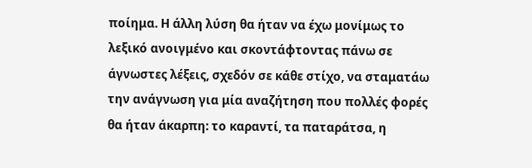ποίημα. Η άλλη λύση θα ήταν να έχω μονίμως το λεξικό ανοιγμένο και σκοντάφτοντας πάνω σε άγνωστες λέξεις, σχεδόν σε κάθε στίχο, να σταματάω την ανάγνωση για μία αναζήτηση που πολλές φορές θα ήταν άκαρπη: το καραντί, τα παταράτσα, η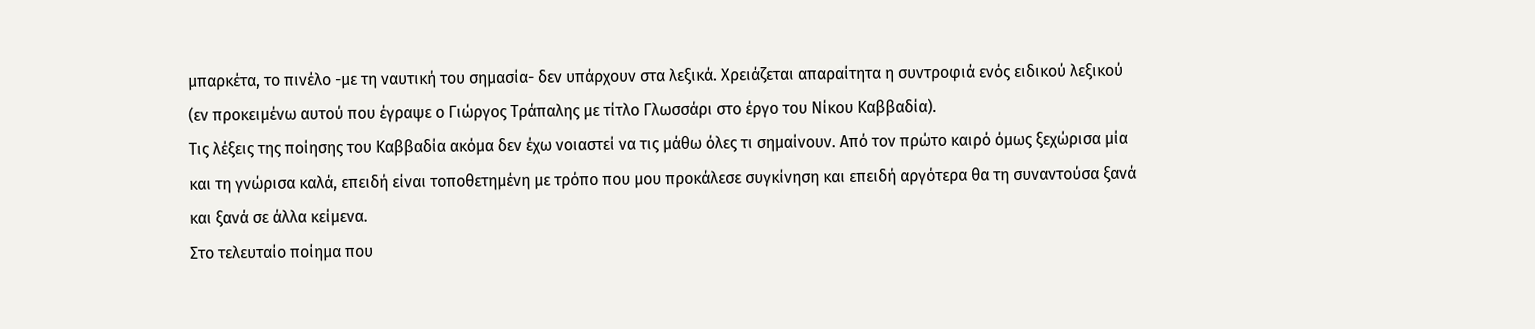μπαρκέτα, το πινέλο -με τη ναυτική του σημασία- δεν υπάρχουν στα λεξικά. Χρειάζεται απαραίτητα η συντροφιά ενός ειδικού λεξικού (εν προκειμένω αυτού που έγραψε ο Γιώργος Τράπαλης με τίτλο Γλωσσάρι στο έργο του Νίκου Καββαδία).
Τις λέξεις της ποίησης του Καββαδία ακόμα δεν έχω νοιαστεί να τις μάθω όλες τι σημαίνουν. Από τον πρώτο καιρό όμως ξεχώρισα μία και τη γνώρισα καλά, επειδή είναι τοποθετημένη με τρόπο που μου προκάλεσε συγκίνηση και επειδή αργότερα θα τη συναντούσα ξανά και ξανά σε άλλα κείμενα.
Στο τελευταίο ποίημα που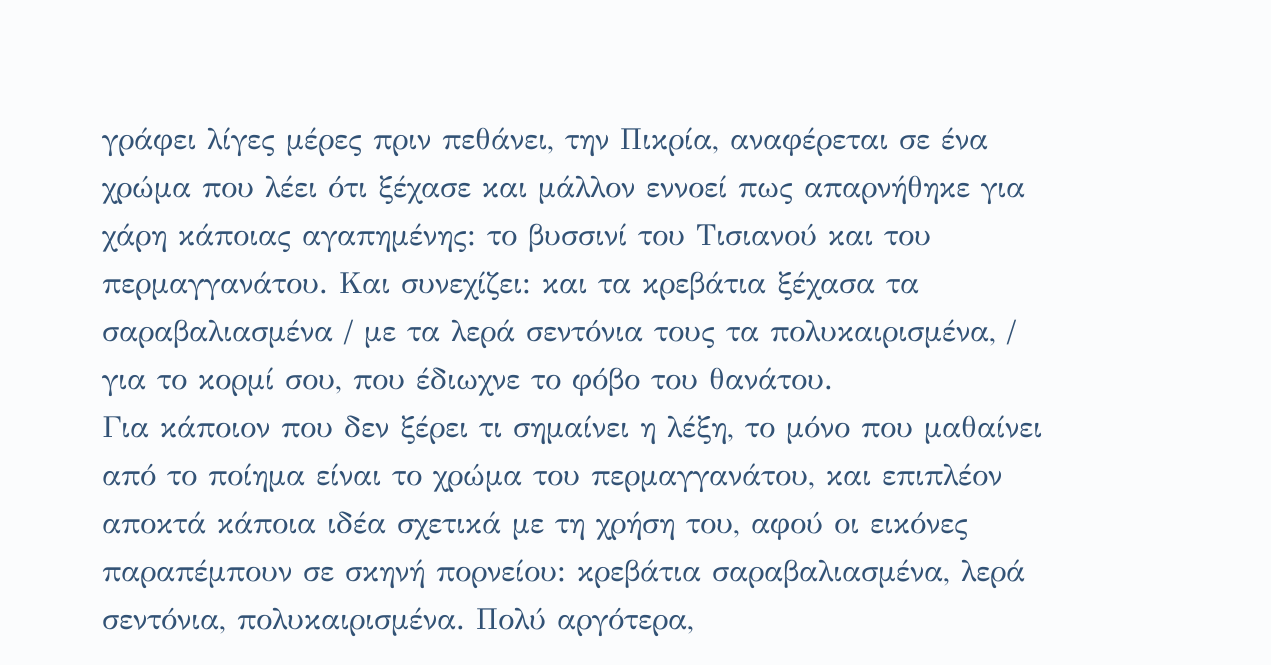γράφει λίγες μέρες πριν πεθάνει, την Πικρία, αναφέρεται σε ένα χρώμα που λέει ότι ξέχασε και μάλλον εννοεί πως απαρνήθηκε για χάρη κάποιας αγαπημένης: το βυσσινί του Τισιανού και του περμαγγανάτου. Και συνεχίζει: και τα κρεβάτια ξέχασα τα σαραβαλιασμένα / με τα λερά σεντόνια τους τα πολυκαιρισμένα, / για το κορμί σου, που έδιωχνε το φόβο του θανάτου.
Για κάποιον που δεν ξέρει τι σημαίνει η λέξη, το μόνο που μαθαίνει από το ποίημα είναι το χρώμα του περμαγγανάτου, και επιπλέον αποκτά κάποια ιδέα σχετικά με τη χρήση του, αφού οι εικόνες παραπέμπουν σε σκηνή πορνείου: κρεβάτια σαραβαλιασμένα, λερά σεντόνια, πολυκαιρισμένα. Πολύ αργότερα,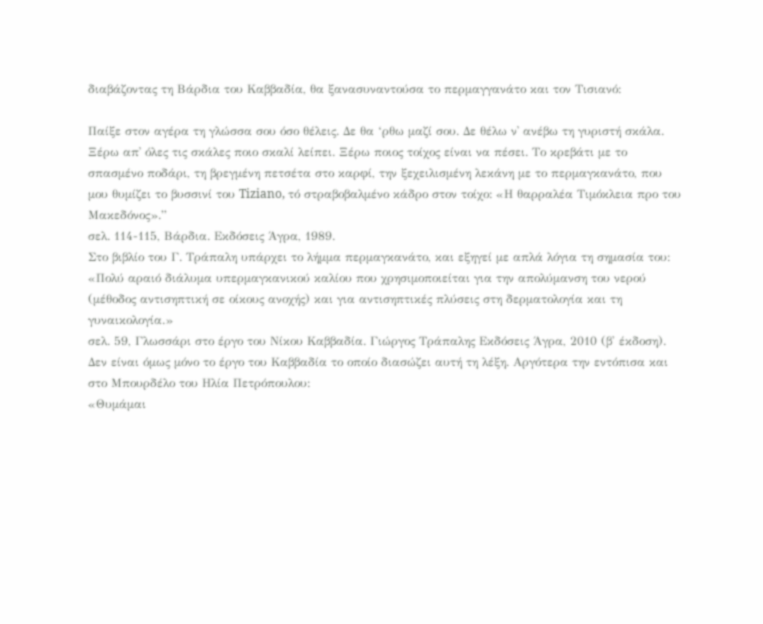διαβάζοντας τη Βάρδια του Καββαδία, θα ξανασυναντούσα το περμαγγανάτο και τον Τισιανό:

Παίξε στον αγέρα τη γλώσσα σου όσο θέλεις. Δε θα ‘ρθω μαζί σου. Δε θέλω ν᾽ ανέβω τη γυριστή σκάλα. Ξέρω απ᾽ όλες τις σκάλες ποιο σκαλί λείπει. Ξέρω ποιος τοίχος είναι να πέσει. Το κρεβάτι με το σπασμένο ποδάρι, τη βρεγμένη πετσέτα στο καρφί, την ξεχειλισμένη λεκάνη με το περμαγκανάτο, που μου θυμίζει το βυσσινί του Tiziano, τό στραβοβαλμένο κάδρο στον τοίχο: «Η θαρραλέα Τιμόκλεια προ του Μακεδόνος».”
σελ. 114-115, Βάρδια. Εκδόσεις Άγρα, 1989.
Στο βιβλίο του Γ. Τράπαλη υπάρχει το λήμμα περμαγκανάτο, και εξηγεί με απλά λόγια τη σημασία του:
«Πολύ αραιό διάλυμα υπερμαγκανικού καλίου που χρησιμοποιείται για την απολύμανση του νερού (μέθοδος αντισηπτική σε οίκους ανοχής) και για αντισηπτικές πλύσεις στη δερματολογία και τη γυναικολογία.»
σελ. 59, Γλωσσάρι στο έργο του Νίκου Καββαδία. Γιώργος Τράπαλης Εκδόσεις Άγρα, 2010 (β' έκδοση).
Δεν είναι όμως μόνο το έργο του Καββαδία το οποίο διασώζει αυτή τη λέξη. Αργότερα την εντόπισα και στο Μπουρδέλο του Ηλία Πετρόπουλου:
«Θυμάμαι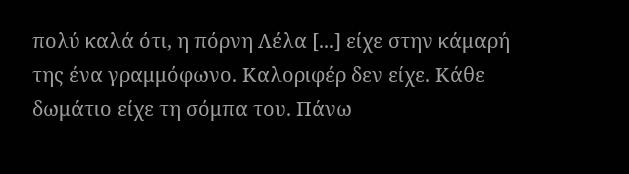πολύ καλά ότι, η πόρνη Λέλα [...] είχε στην κάμαρή της ένα γραμμόφωνο. Καλοριφέρ δεν είχε. Κάθε δωμάτιο είχε τη σόμπα του. Πάνω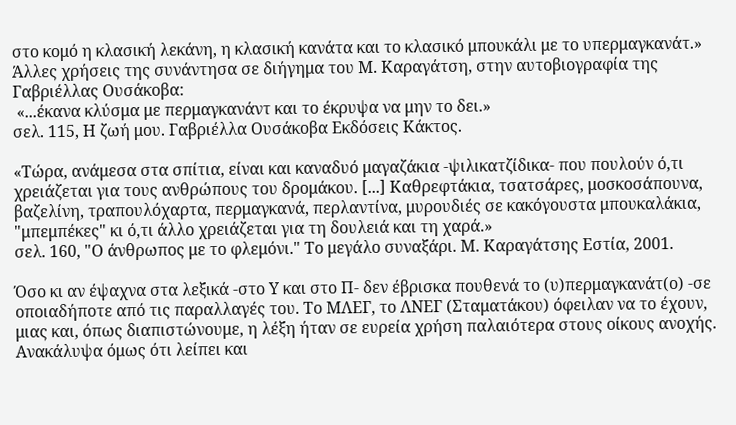στο κομό η κλασική λεκάνη, η κλασική κανάτα και το κλασικό μπουκάλι με το υπερμαγκανάτ.»
Άλλες χρήσεις της συνάντησα σε διήγημα του Μ. Καραγάτση, στην αυτοβιογραφία της Γαβριέλλας Ουσάκοβα:
 «...έκανα κλύσμα με περμαγκανάντ και το έκρυψα να μην το δει.»
σελ. 115, Η ζωή μου. Γαβριέλλα Ουσάκοβα Εκδόσεις Κάκτος.

«Τώρα, ανάμεσα στα σπίτια, είναι και καναδυό μαγαζάκια -ψιλικατζίδικα- που πουλούν ό,τι χρειάζεται για τους ανθρώπους του δρομάκου. [...] Καθρεφτάκια, τσατσάρες, μοσκοσάπουνα, βαζελίνη, τραπουλόχαρτα, περμαγκανά, περλαντίνα, μυρουδιές σε κακόγουστα μπουκαλάκια, "μπεμπέκες" κι ό,τι άλλο χρειάζεται για τη δουλειά και τη χαρά.»
σελ. 160, "Ο άνθρωπος με το φλεμόνι." Το μεγάλο συναξάρι. Μ. Καραγάτσης Εστία, 2001.

Όσο κι αν έψαχνα στα λεξικά -στο Υ και στο Π- δεν έβρισκα πουθενά το (υ)περμαγκανάτ(ο) -σε οποιαδήποτε από τις παραλλαγές του. Το ΜΛΕΓ, το ΛΝΕΓ (Σταματάκου) όφειλαν να το έχουν, μιας και, όπως διαπιστώνουμε, η λέξη ήταν σε ευρεία χρήση παλαιότερα στους οίκους ανοχής. Ανακάλυψα όμως ότι λείπει και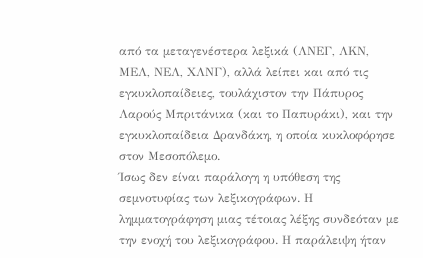από τα μεταγενέστερα λεξικά (ΛΝΕΓ, ΛΚΝ, ΜΕΛ, ΝΕΛ, ΧΛΝΓ), αλλά λείπει και από τις εγκυκλοπαίδειες, τουλάχιστον την Πάπυρος Λαρούς Μπριτάνικα (και το Παπυράκι), και την εγκυκλοπαίδεια Δρανδάκη, η οποία κυκλοφόρησε στον Μεσοπόλεμο.
Ίσως δεν είναι παράλογη η υπόθεση της σεμνοτυφίας των λεξικογράφων. Η λημματογράφηση μιας τέτοιας λέξης συνδεόταν με την ενοχή του λεξικογράφου. Η παράλειψη ήταν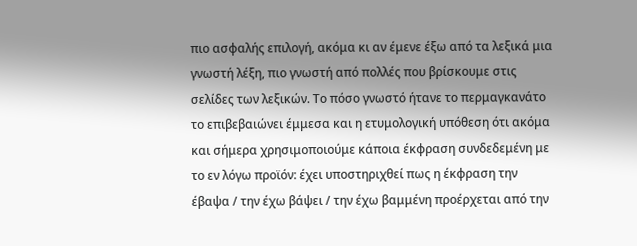πιο ασφαλής επιλογή, ακόμα κι αν έμενε έξω από τα λεξικά μια γνωστή λέξη, πιο γνωστή από πολλές που βρίσκουμε στις σελίδες των λεξικών. Το πόσο γνωστό ήτανε το περμαγκανάτο το επιβεβαιώνει έμμεσα και η ετυμολογική υπόθεση ότι ακόμα και σήμερα χρησιμοποιούμε κάποια έκφραση συνδεδεμένη με το εν λόγω προϊόν: έχει υποστηριχθεί πως η έκφραση την έβαψα / την έχω βάψει / την έχω βαμμένη προέρχεται από την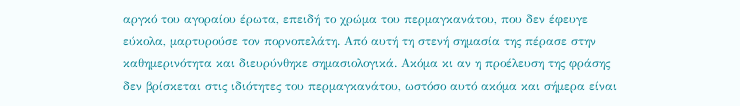αργκό του αγοραίου έρωτα, επειδή το χρώμα του περμαγκανάτου, που δεν έφευγε εύκολα, μαρτυρούσε τον πορνοπελάτη. Από αυτή τη στενή σημασία της πέρασε στην καθημερινότητα και διευρύνθηκε σημασιολογικά. Ακόμα κι αν η προέλευση της φράσης δεν βρίσκεται στις ιδιότητες του περμαγκανάτου, ωστόσο αυτό ακόμα και σήμερα είναι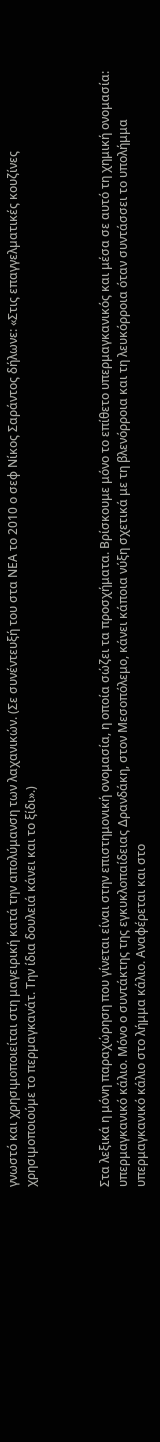γνωστό και χρησιμοποιείται στη μαγειρική κατά την απολύμανση των λαχανικών. (Σε συνέντευξή του στα ΝΕΑ το 2010 ο σεφ Νίκος Σαράντος δήλωνε: «Στις επαγγελµατικές κουζίνες χρησιµοποιούµε το περµαγκανάτ. Την ίδια δουλειά κάνει και το ξίδι».)



Στα λεξικά η μόνη παραχώρηση που γίνεται είναι στην επιστημονική ονομασία, η οποία σώζει τα προσχήματα. Βρίσκουμε μόνο το επίθετο υπερμαγκανικός και μέσα σε αυτό τη χημική ονομασία: υπερμαγκανικό κάλιο. Μόνο ο συντάκτης της εγκυκλοπαίδειας Δρανδάκη, στον Μεσοπόλεμο, κάνει κάποια νύξη σχετικά με τη βλενόρροια και τη λευκόρροια όταν συντάσσει το υπολήμμα υπερμαγκανικό κάλιο στο λήμμα κάλιο. Αναφέρεται και στο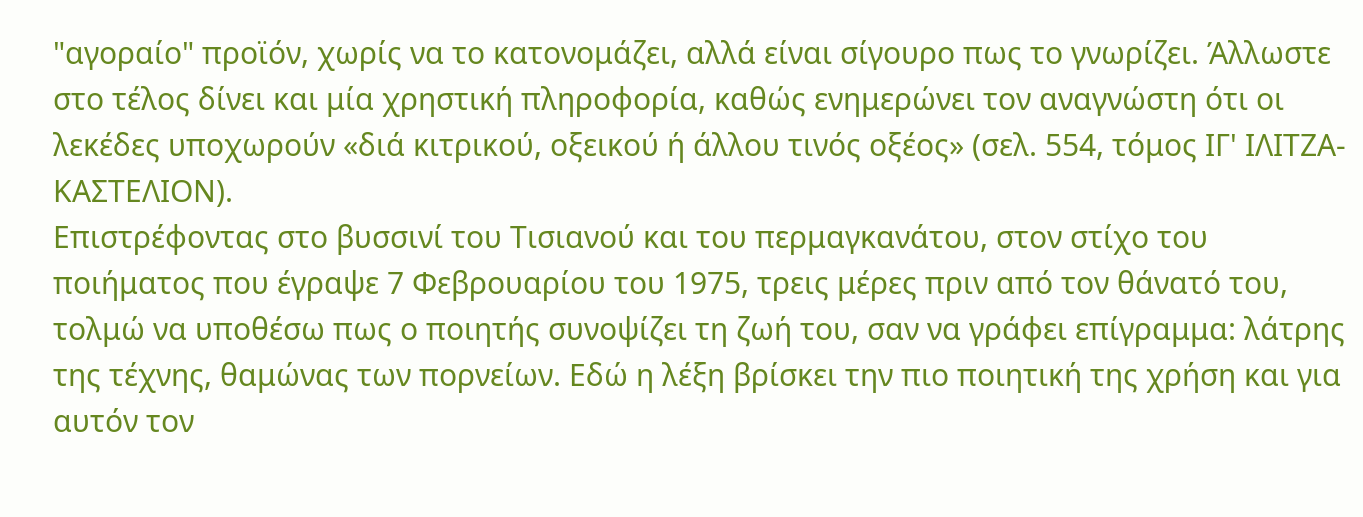"αγοραίο" προϊόν, χωρίς να το κατονομάζει, αλλά είναι σίγουρο πως το γνωρίζει. Άλλωστε στο τέλος δίνει και μία χρηστική πληροφορία, καθώς ενημερώνει τον αναγνώστη ότι οι λεκέδες υποχωρούν «διά κιτρικού, οξεικού ή άλλου τινός οξέος» (σελ. 554, τόμος ΙΓ' ΙΛΙΤΖΑ-ΚΑΣΤΕΛΙΟΝ).
Επιστρέφοντας στο βυσσινί του Τισιανού και του περμαγκανάτου, στον στίχο του ποιήματος που έγραψε 7 Φεβρουαρίου του 1975, τρεις μέρες πριν από τον θάνατό του, τολμώ να υποθέσω πως ο ποιητής συνοψίζει τη ζωή του, σαν να γράφει επίγραμμα: λάτρης της τέχνης, θαμώνας των πορνείων. Εδώ η λέξη βρίσκει την πιο ποιητική της χρήση και για αυτόν τον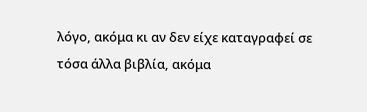λόγο, ακόμα κι αν δεν είχε καταγραφεί σε τόσα άλλα βιβλία, ακόμα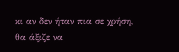κι αν δεν ήταν πια σε χρήση, θα άξιζε να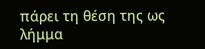πάρει τη θέση της ως λήμμα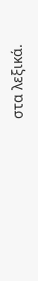στα λεξικά.